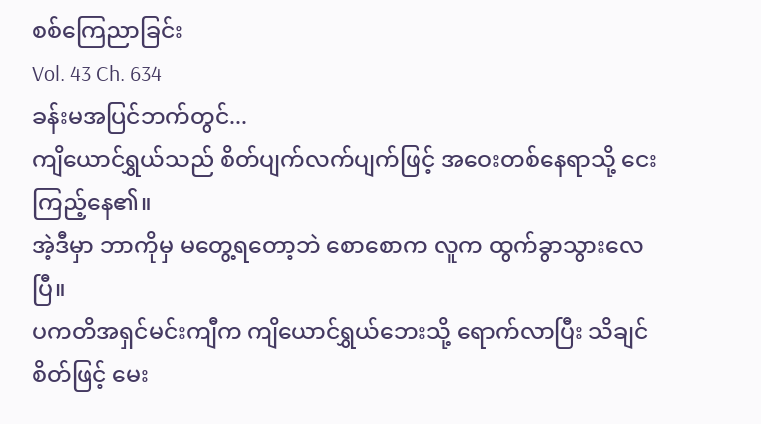စစ်ကြေညာခြင်း
Vol. 43 Ch. 634
ခန်းမအပြင်ဘက်တွင်...
ကျိယောင်ရွှယ်သည် စိတ်ပျက်လက်ပျက်ဖြင့် အဝေးတစ်နေရာသို့ ငေးကြည့်နေ၏။
အဲ့ဒီမှာ ဘာကိုမှ မတွေ့ရတော့ဘဲ စောစောက လူက ထွက်ခွာသွားလေပြီ။
ပကတိအရှင်မင်းကျီက ကျိယောင်ရွှယ်ဘေးသို့ ရောက်လာပြီး သိချင်စိတ်ဖြင့် မေး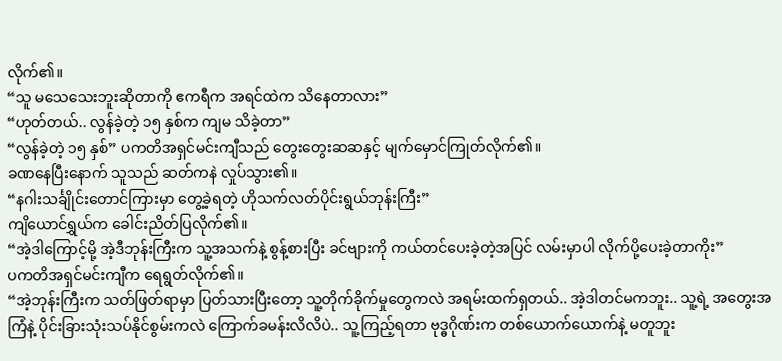လိုက်၏။
“သူ မသေသေးဘူးဆိုတာကို ဧကရီက အရင်ထဲက သိနေတာလား”
“ဟုတ်တယ်.. လွန်ခဲ့တဲ့ ၁၅ နှစ်က ကျမ သိခဲ့တာ”
“လွန်ခဲ့တဲ့ ၁၅ နှစ်” ပကတိအရှင်မင်းကျီသည် တွေးတွေးဆဆနှင့် မျက်မှောင်ကြုတ်လိုက်၏။
ခဏနေပြီးနောက် သူသည် ဆတ်ကနဲ လှုပ်သွား၏။
“နဂါးသင်္ချိုင်းတောင်ကြားမှာ တွေ့ခဲ့ရတဲ့ ဟိုသက်လတ်ပိုင်းရွယ်ဘုန်းကြီး”
ကျိယောင်ရွှယ်က ခေါင်းညိတ်ပြလိုက်၏။
“အဲ့ဒါကြောင့်မို့ အဲ့ဒီဘုန်းကြီးက သူ့အသက်နဲ့ စွန့်စားပြီး ခင်ဗျားကို ကယ်တင်ပေးခဲ့တဲ့အပြင် လမ်းမှာပါ လိုက်ပို့ပေးခဲ့တာကိုး”
ပကတိအရှင်မင်းကျီက ရေရွတ်လိုက်၏။
“အဲ့ဘုန်းကြီးက သတ်ဖြတ်ရာမှာ ပြတ်သားပြီးတော့ သူ့တိုက်ခိုက်မှုတွေကလဲ အရမ်းထက်ရှတယ်.. အဲ့ဒါတင်မကဘူး.. သူ့ရဲ့ အတွေးအကြံနဲ့ ပိုင်းခြားသုံးသပ်နိုင်စွမ်းကလဲ ကြောက်ခမန်းလိလိပဲ.. သူ့ကြည့်ရတာ ဗုဒ္ဓဂိုဏ်းက တစ်ယောက်ယောက်နဲ့ မတူဘူး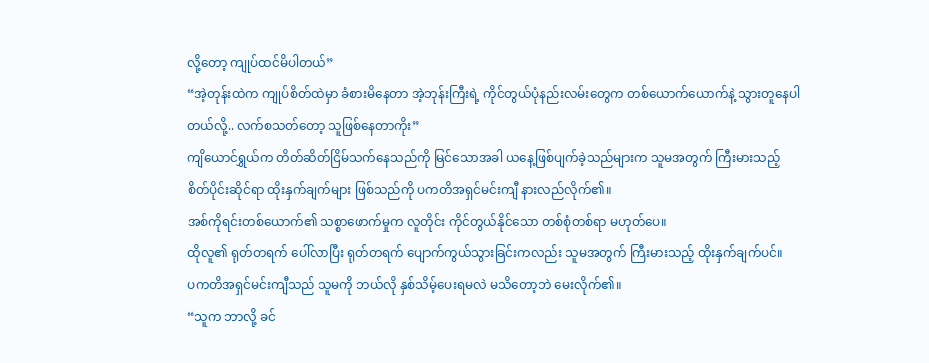လို့တော့ ကျုပ်ထင်မိပါတယ်”
“အဲ့တုန်းထဲက ကျုပ်စိတ်ထဲမှာ ခံစားမိနေတာ အဲ့ဘုန်းကြီးရဲ့ ကိုင်တွယ်ပုံနည်းလမ်းတွေက တစ်ယောက်ယောက်နဲ့ သွားတူနေပါတယ်လို့.. လက်စသတ်တော့ သူဖြစ်နေတာကိုး”
ကျိယောင်ရွှယ်က တိတ်ဆိတ်ငြိမ်သက်နေသည်ကို မြင်သောအခါ ယနေ့ဖြစ်ပျက်ခဲ့သည်များက သူမအတွက် ကြီးမားသည့် စိတ်ပိုင်းဆိုင်ရာ ထိုးနှက်ချက်များ ဖြစ်သည်ကို ပကတိအရှင်မင်းကျီ နားလည်လိုက်၏။
အစ်ကိုရင်းတစ်ယောက်၏ သစ္စာဖောက်မှုက လူတိုင်း ကိုင်တွယ်နိုင်သော တစ်စုံတစ်ရာ မဟုတ်ပေ။
ထိုလူ၏ ရုတ်တရက် ပေါ်လာပြီး ရုတ်တရက် ပျောက်ကွယ်သွားခြင်းကလည်း သူမအတွက် ကြီးမားသည့် ထိုးနှက်ချက်ပင်။
ပကတိအရှင်မင်းကျီသည် သူမကို ဘယ်လို နှစ်သိမ့်ပေးရမလဲ မသိတော့ဘဲ မေးလိုက်၏။
“သူက ဘာလို့ ခင်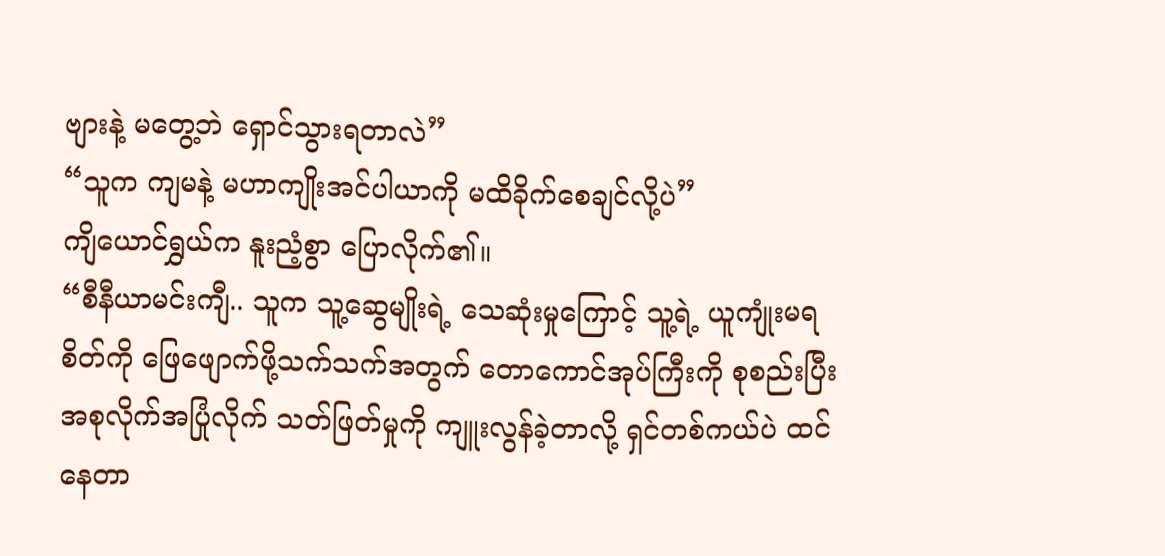ဗျားနဲ့ မတွေ့ဘဲ ရှောင်သွားရတာလဲ”
“သူက ကျမနဲ့ မဟာကျိုးအင်ပါယာကို မထိခိုက်စေချင်လို့ပဲ”
ကျိယောင်ရွှယ်က နူးညံ့စွာ ပြောလိုက်၏။
“စီနီယာမင်းကျီ.. သူက သူ့ဆွေမျိုးရဲ့ သေဆုံးမှုကြောင့် သူ့ရဲ့ ယူကျုံးမရစိတ်ကို ဖြေဖျောက်ဖို့သက်သက်အတွက် တောကောင်အုပ်ကြီးကို စုစည်းပြီး အစုလိုက်အပြုံလိုက် သတ်ဖြတ်မှုကို ကျူးလွန်ခဲ့တာလို့ ရှင်တစ်ကယ်ပဲ ထင်နေတာ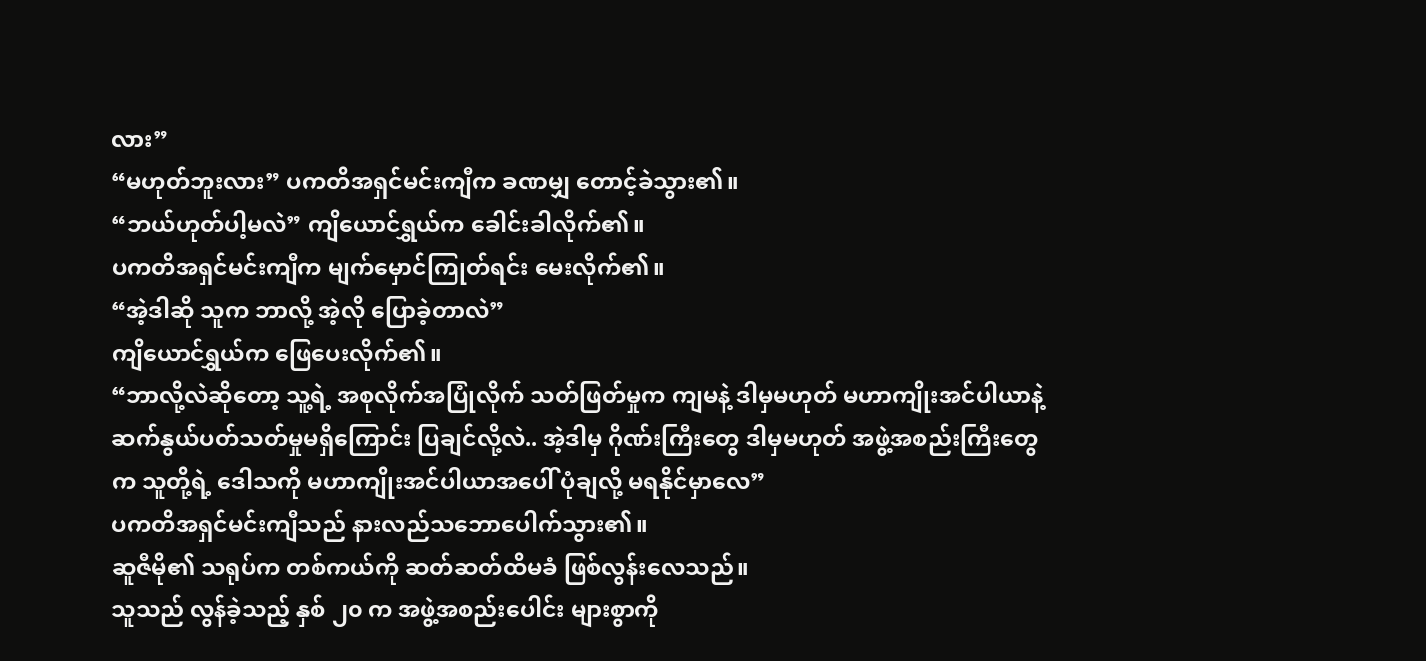လား”
“မဟုတ်ဘူးလား” ပကတိအရှင်မင်းကျီက ခဏမျှ တောင့်ခဲသွား၏။
“ဘယ်ဟုတ်ပါ့မလဲ” ကျိယောင်ရွှယ်က ခေါင်းခါလိုက်၏။
ပကတိအရှင်မင်းကျီက မျက်မှောင်ကြုတ်ရင်း မေးလိုက်၏။
“အဲ့ဒါဆို သူက ဘာလို့ အဲ့လို ပြောခဲ့တာလဲ”
ကျိယောင်ရွှယ်က ဖြေပေးလိုက်၏။
“ဘာလို့လဲဆိုတော့ သူ့ရဲ့ အစုလိုက်အပြုံလိုက် သတ်ဖြတ်မှုက ကျမနဲ့ ဒါမှမဟုတ် မဟာကျိုးအင်ပါယာနဲ့ ဆက်နွယ်ပတ်သတ်မှုမရှိကြောင်း ပြချင်လို့လဲ.. အဲ့ဒါမှ ဂိုဏ်းကြီးတွေ ဒါမှမဟုတ် အဖွဲ့အစည်းကြီးတွေက သူတို့ရဲ့ ဒေါသကို မဟာကျိုးအင်ပါယာအပေါ် ပုံချလို့ မရနိုင်မှာလေ”
ပကတိအရှင်မင်းကျီသည် နားလည်သဘောပေါက်သွား၏။
ဆူဇီမို၏ သရုပ်က တစ်ကယ်ကို ဆတ်ဆတ်ထိမခံ ဖြစ်လွန်းလေသည်။
သူသည် လွန်ခဲ့သည့် နှစ် ၂၀ က အဖွဲ့အစည်းပေါင်း များစွာကို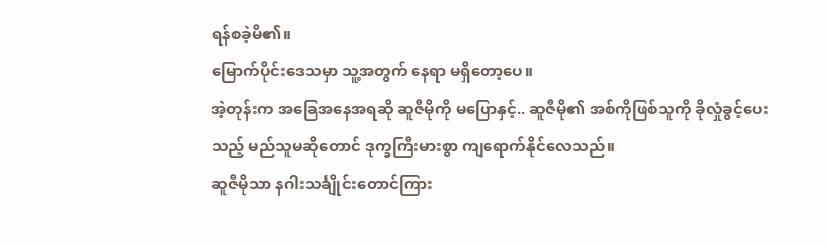ရန်စခဲ့မိ၏။
မြောက်ပိုင်းဒေသမှာ သူ့အတွက် နေရာ မရှိတော့ပေ။
အဲ့တုန်းက အခြေအနေအရဆို ဆူဇီမိုကို မပြောနှင့်.. ဆူဇီမို၏ အစ်ကိုဖြစ်သူကို ခိုလှုံခွင့်ပေးသည့် မည်သူမဆိုတောင် ဒုက္ခကြီးမားစွာ ကျရောက်နိုင်လေသည်။
ဆူဇီမိုသာ နဂါးသင်္ချိုင်းတောင်ကြား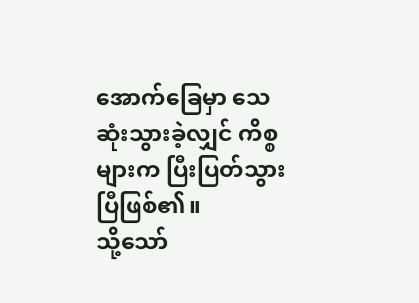အောက်ခြေမှာ သေဆုံးသွားခဲ့လျှင် ကိစ္စများက ပြီးပြတ်သွားပြီဖြစ်၏။
သို့သော်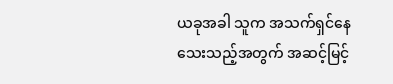ယခုအခါ သူက အသက်ရှင်နေသေးသည့်အတွက် အဆင့်မြင့်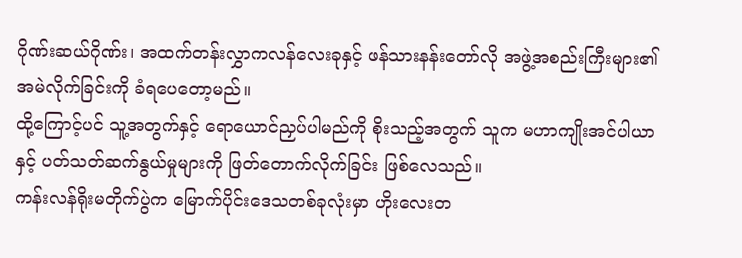ဂိုဏ်းဆယ်ဂိုဏ်း၊ အထက်တန်းလွှာကလန်လေးခုနှင့် ဖန်သားနန်းတော်လို အဖွဲ့အစည်းကြီးများ၏ အမဲလိုက်ခြင်းကို ခံရပေတော့မည်။
ထို့ကြောင့်ပင် သူ့အတွက်နှင့် ရောယောင်ညှပ်ပါမည်ကို စိုးသည့်အတွက် သူက မဟာကျိုးအင်ပါယာနှင့် ပတ်သတ်ဆက်နွယ်မှုများကို ဖြတ်တောက်လိုက်ခြင်း ဖြစ်လေသည်။
ကန်းလန်ရိုးမတိုက်ပွဲက မြောက်ပိုင်းဒေသတစ်ခုလုံးမှာ ဟိုးလေးတ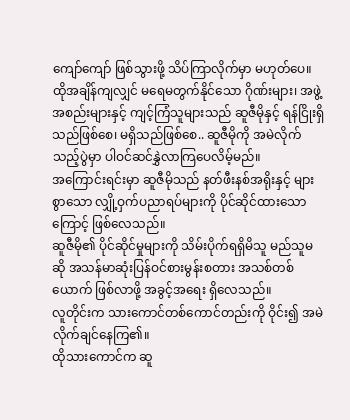ကျော်ကျော် ဖြစ်သွားဖို့ သိပ်ကြာလိုက်မှာ မဟုတ်ပေ။
ထိုအချိန်ကျလျှင် မရေမတွက်နိုင်သော ဂိုဏ်းများ၊ အဖွဲ့အစည်းများနှင့် ကျင့်ကြံသူများသည် ဆူဇီမိုနှင့် ရန်ငြိုးရှိသည်ဖြစ်စေ၊ မရှိသည်ဖြစ်စေ.. ဆူဇီမိုကို အမဲလိုက်သည့်ပွဲမှာ ပါဝင်ဆင်နွှဲလာကြပေလိမ့်မည်။
အကြောင်းရင်းမှာ ဆူဇီမိုသည် နတ်ဖီးနစ်အရိုးနှင့် များစွာသော လျှို့ဝှက်ပညာရပ်များကို ပိုင်ဆိုင်ထားသောကြောင့် ဖြစ်လေသည်။
ဆူဇီမို၏ ပိုင်ဆိုင်မှုများကို သိမ်းပိုက်ရရှိမိသူ မည်သူမဆို အသန်မာဆုံးပြန်ဝင်စားမွန်းစတား အသစ်တစ်ယောက် ဖြစ်လာဖို့ အခွင့်အရေး ရှိလေသည်။
လူတိုင်းက သားကောင်တစ်ကောင်တည်းကို ဝိုင်း၍ အမဲလိုက်ချင်နေကြ၏။
ထိုသားကောင်က ဆူ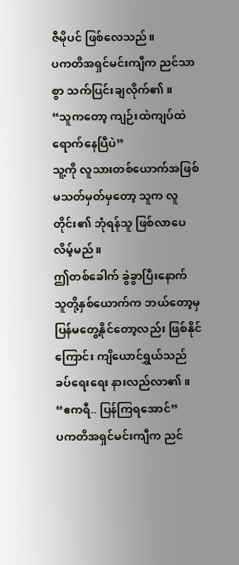ဇီမိုပင် ဖြစ်လေသည်။
ပကတိအရှင်မင်းကျီက ညင်သာစွာ သက်ပြင်းချလိုက်၏။
“သူကတော့ ကျဉ်းထဲကျပ်ထဲ ရောက်နေပြီပဲ”
သူ့ကို လူသားတစ်ယောက်အဖြစ် မသတ်မှတ်မှတော့ သူက လူတိုင်း၏ ဘုံရန်သူ ဖြစ်လာပေလိမ့်မည်။
ဤတစ်ခေါက် ခွဲခွာပြီးနောက် သူတို့နှစ်ယောက်က ဘယ်တော့မှ ပြန်မတွေ့နိုင်တော့လည်း ဖြစ်နိုင်ကြောင်း ကျိယောင်ရွှယ်သည် ခပ်ရေးရေး နားလည်လာ၏။
“ဧကရီ.. ပြန်ကြရအောင်”
ပကတိအရှင်မင်းကျီက ညင်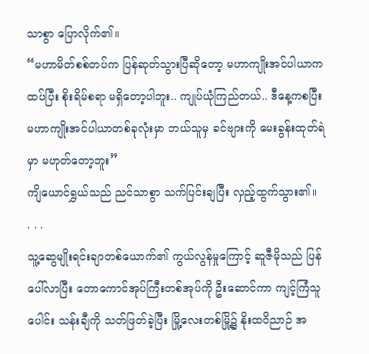သာစွာ ပြောလိုက်၏။
“မဟာမိတ်စစ်တပ်က ပြန်ဆုတ်သွားပြီဆိုတော့ မဟာကျိုးအင်ပါယာက ထပ်ပြီး စိုးရိမ်စရာ မရှိတော့ပါဘူး.. ကျုပ်ယုံကြည်တယ်.. ဒီနေ့ကစပြီး မဟာကျိုးအင်ပါယာတစ်ခုလုံးမှာ ဘယ်သူမှ ခင်ဗျားကို မေးခွန်းထုတ်ရဲမှာ မဟုတ်တော့ဘူး”
ကျိယောင်ရွှယ်သည် ညင်သာစွာ သက်ပြင်းချပြီး လှည့်ထွက်သွား၏။
. . .
သူ့ဆွေမျိုးရင်းချာတစ်ယောက်၏ ကွယ်လွန်မှုကြောင့် ဆူဇီမိုသည် ပြန်ပေါ်လာပြီး တောကောင်အုပ်ကြီးတစ်အုပ်ကို ဦးဆောင်ကာ ကျင့်ကြံသူပေါင်း သန်းချီကို သတ်ဖြတ်ခဲ့ပြီး မြို့လေးတစ်မြို့၌ နိုးထဝိညာဉ် အ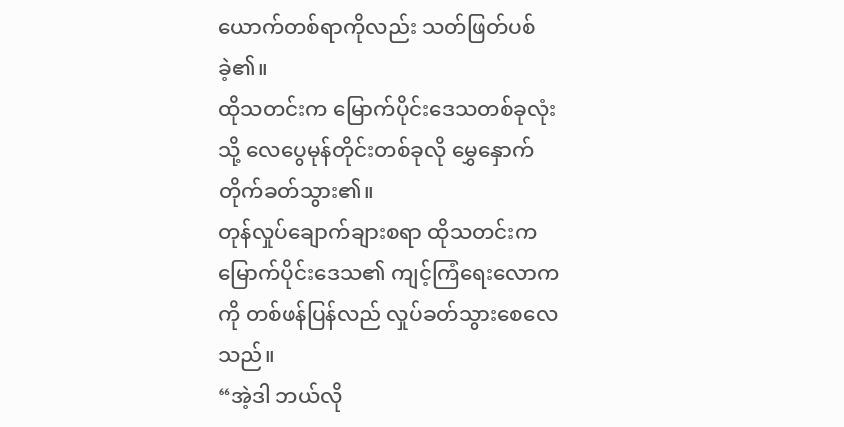ယောက်တစ်ရာကိုလည်း သတ်ဖြတ်ပစ်ခဲ့၏။
ထိုသတင်းက မြောက်ပိုင်းဒေသတစ်ခုလုံးသို့ လေပွေမုန်တိုင်းတစ်ခုလို မွှေနှောက်တိုက်ခတ်သွား၏။
တုန်လှုပ်ချောက်ချားစရာ ထိုသတင်းက မြောက်ပိုင်းဒေသ၏ ကျင့်ကြံရေးလောကကို တစ်ဖန်ပြန်လည် လှုပ်ခတ်သွားစေလေသည်။
“အဲ့ဒါ ဘယ်လို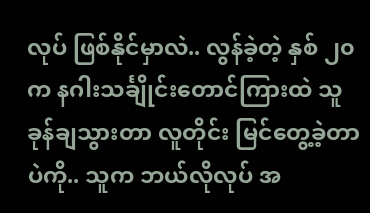လုပ် ဖြစ်နိုင်မှာလဲ.. လွန်ခဲ့တဲ့ နှစ် ၂၀ က နဂါးသင်္ချိုင်းတောင်ကြားထဲ သူခုန်ချသွားတာ လူတိုင်း မြင်တွေ့ခဲ့တာပဲကို.. သူက ဘယ်လိုလုပ် အ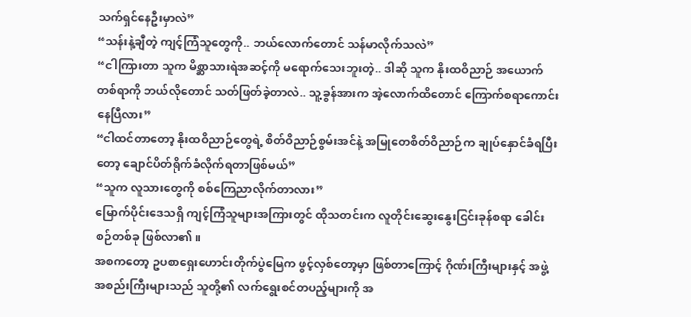သက်ရှင်နေဦးမှာလဲ”
“သန်းနဲ့ချီတဲ့ ကျင့်ကြံသူတွေကို.. ဘယ်လောက်တောင် သန်မာလိုက်သလဲ”
“ငါကြားတာ သူက မိစ္ဆာသားရဲအဆင့်ကို မရောက်သေးဘူးတဲ့.. ဒါဆို သူက နိုးထဝိညာဉ် အယောက်တစ်ရာကို ဘယ်လိုတောင် သတ်ဖြတ်ခဲ့တာလဲ.. သူ့ခွန်အားက အဲ့လောက်ထိတောင် ကြောက်စရာကောင်းနေပြီလား”
“ငါထင်တာတော့ နိုးထဝိညာဉ်တွေရဲ့ စိတ်ဝိညာဉ်စွမ်းအင်နဲ့ အမြုတေစိတ်ဝိညာဉ်က ချုပ်နှောင်ခံရပြီးတော့ ချောင်ပိတ်ရိုက်ခံလိုက်ရတာဖြစ်မယ်”
“သူက လူသားတွေကို စစ်ကြေညာလိုက်တာလား”
မြောက်ပိုင်းဒေသရှိ ကျင့်ကြံသူများအကြားတွင် ထိုသတင်းက လူတိုင်းဆွေးနွေးငြင်းခုန်စရာ ခေါင်းစဉ်တစ်ခု ဖြစ်လာ၏။
အစကတော့ ဥပစာရှေးဟောင်းတိုက်ပွဲမြေက ဖွင့်လှစ်တော့မှာ ဖြစ်တာကြောင့် ဂိုဏ်းကြီးများနှင့် အဖွဲ့အစည်းကြီးများသည် သူတို့၏ လက်ရွေးစင်တပည့်များကို အ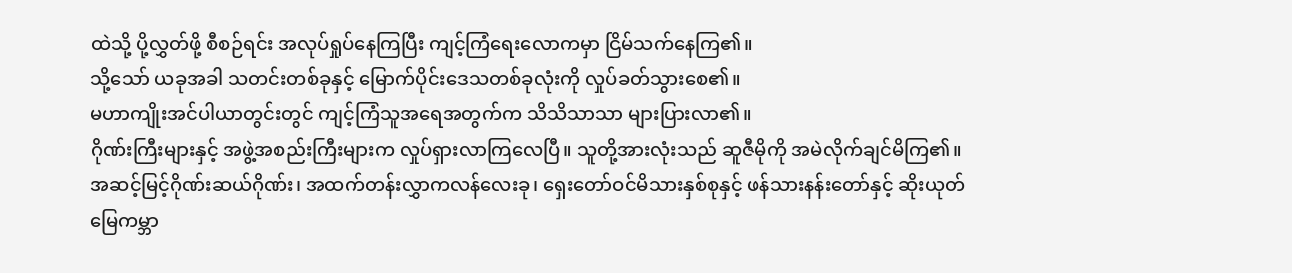ထဲသို့ ပို့လွှတ်ဖို့ စီစဉ်ရင်း အလုပ်ရှုပ်နေကြပြီး ကျင့်ကြံရေးလောကမှာ ငြိမ်သက်နေကြ၏။
သို့သော် ယခုအခါ သတင်းတစ်ခုနှင့် မြောက်ပိုင်းဒေသတစ်ခုလုံးကို လှုပ်ခတ်သွားစေ၏။
မဟာကျိုးအင်ပါယာတွင်းတွင် ကျင့်ကြံသူအရေအတွက်က သိသိသာသာ များပြားလာ၏။
ဂိုဏ်းကြီးများနှင့် အဖွဲ့အစည်းကြီးများက လှုပ်ရှားလာကြလေပြီ။ သူတို့အားလုံးသည် ဆူဇီမိုကို အမဲလိုက်ချင်မိကြ၏။
အဆင့်မြင့်ဂိုဏ်းဆယ်ဂိုဏ်း၊ အထက်တန်းလွှာကလန်လေးခု၊ ရှေးတော်ဝင်မိသားနှစ်စုနှင့် ဖန်သားနန်းတော်နှင့် ဆိုးယုတ်မြေကမ္ဘာ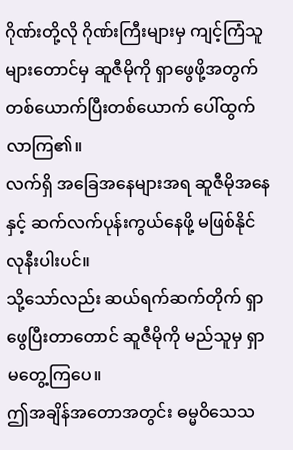ဂိုဏ်းတို့လို ဂိုဏ်းကြီးများမှ ကျင့်ကြံသူများတောင်မှ ဆူဇီမိုကို ရှာဖွေဖို့အတွက် တစ်ယောက်ပြီးတစ်ယောက် ပေါ်ထွက်လာကြ၏။
လက်ရှိ အခြေအနေများအရ ဆူဇီမိုအနေနှင့် ဆက်လက်ပုန်းကွယ်နေဖို့ မဖြစ်နိုင်လုနီးပါးပင်။
သို့သော်လည်း ဆယ်ရက်ဆက်တိုက် ရှာဖွေပြီးတာတောင် ဆူဇီမိုကို မည်သူမှ ရှာမတွေ့ကြပေ။
ဤအချိန်အတောအတွင်း ဓမ္မဝိသေသ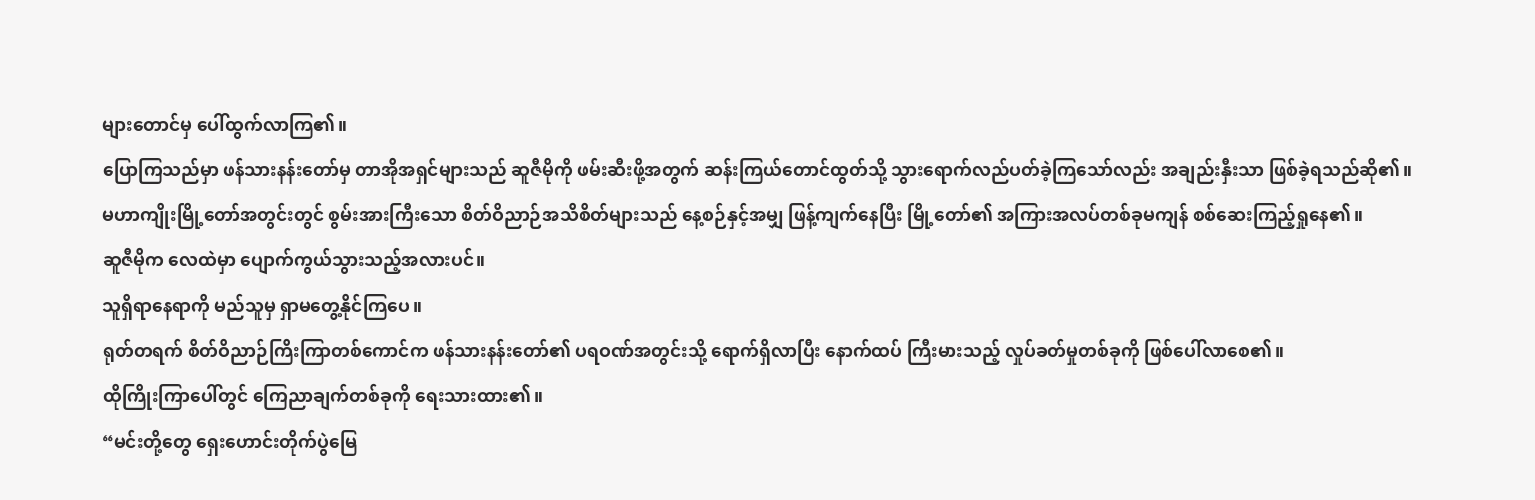များတောင်မှ ပေါ်ထွက်လာကြ၏။
ပြောကြသည်မှာ ဖန်သားနန်းတော်မှ တာအိုအရှင်များသည် ဆူဇီမိုကို ဖမ်းဆီးဖို့အတွက် ဆန်းကြယ်တောင်ထွတ်သို့ သွားရောက်လည်ပတ်ခဲ့ကြသော်လည်း အချည်းနှီးသာ ဖြစ်ခဲ့ရသည်ဆို၏။
မဟာကျိုးမြို့တော်အတွင်းတွင် စွမ်းအားကြီးသော စိတ်ဝိညာဉ်အသိစိတ်များသည် နေ့စဉ်နှင့်အမျှ ဖြန့်ကျက်နေပြီး မြို့တော်၏ အကြားအလပ်တစ်ခုမကျန် စစ်ဆေးကြည့်ရှုနေ၏။
ဆူဇီမိုက လေထဲမှာ ပျောက်ကွယ်သွားသည့်အလားပင်။
သူရှိရာနေရာကို မည်သူမှ ရှာမတွေ့နိုင်ကြပေ။
ရုတ်တရက် စိတ်ဝိညာဉ်ကြိးကြာတစ်ကောင်က ဖန်သားနန်းတော်၏ ပရဝဏ်အတွင်းသို့ ရောက်ရှိလာပြီး နောက်ထပ် ကြီးမားသည့် လှုပ်ခတ်မှုတစ်ခုကို ဖြစ်ပေါ်လာစေ၏။
ထိုကြိုးကြာပေါ်တွင် ကြေညာချက်တစ်ခုကို ရေးသားထား၏။
“မင်းတို့တွေ ရှေးဟောင်းတိုက်ပွဲမြေ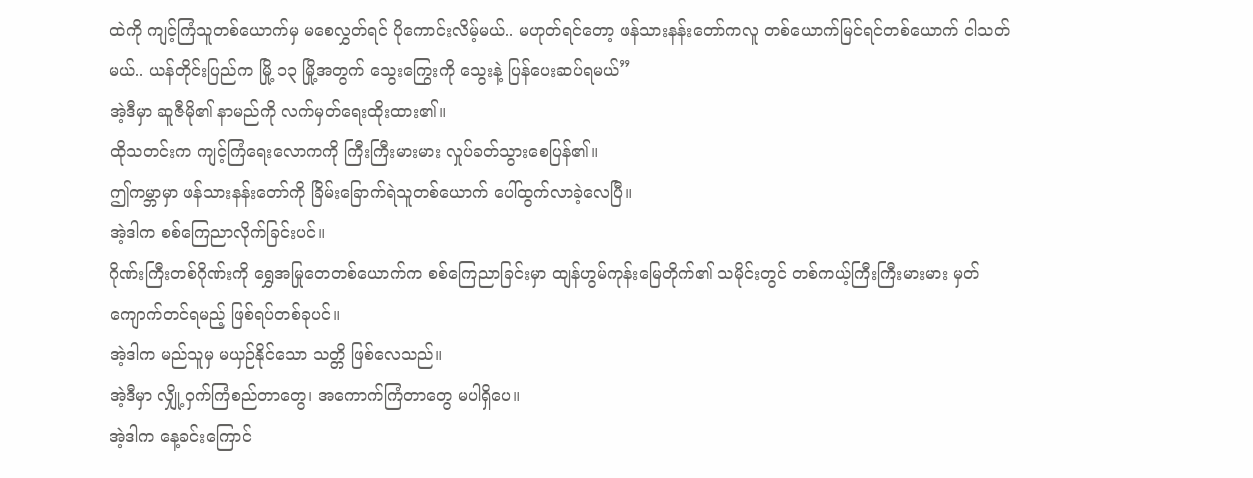ထဲကို ကျင့်ကြံသူတစ်ယောက်မှ မစေလွှတ်ရင် ပိုကောင်းလိမ့်မယ်.. မဟုတ်ရင်တော့ ဖန်သားနန်းတော်ကလူ တစ်ယောက်မြင်ရင်တစ်ယောက် ငါသတ်မယ်.. ယန်တိုင်းပြည်က မြို့ ၁၃ မြို့အတွက် သွေးကြွေးကို သွေးနဲ့ ပြန်ပေးဆပ်ရမယ်”
အဲ့ဒီမှာ ဆူဇီမို၏ နာမည်ကို လက်မှတ်ရေးထိုးထား၏။
ထိုသတင်းက ကျင့်ကြံရေးလောကကို ကြီးကြီးမားမား လှုပ်ခတ်သွားစေပြန်၏။
ဤကမ္ဘာမှာ ဖန်သားနန်းတော်ကို ခြိမ်းခြောက်ရဲသူတစ်ယောက် ပေါ်ထွက်လာခဲ့လေပြီ။
အဲ့ဒါက စစ်ကြေညာလိုက်ခြင်းပင်။
ဂိုဏ်းကြီးတစ်ဂိုဏ်းကို ရွှေအမြုတေတစ်ယောက်က စစ်ကြေညာခြင်းမှာ ထျန်ဟွမ်ကုန်းမြေတိုက်၏ သမိုင်းတွင် တစ်ကယ့်ကြီးကြီးမားမား မှတ်ကျောက်တင်ရမည့် ဖြစ်ရပ်တစ်ခုပင်။
အဲ့ဒါက မည်သူမှ မယှဉ်နိုင်သော သတ္တိ ဖြစ်လေသည်။
အဲ့ဒီမှာ လျှို့ဝှက်ကြံစည်တာတွေ၊ အကောက်ကြံတာတွေ မပါရှိပေ။
အဲ့ဒါက နေ့ခင်းကြောင်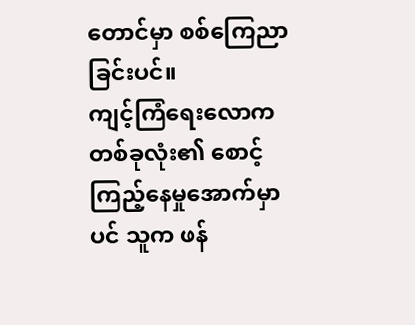တောင်မှာ စစ်ကြေညာခြင်းပင်။
ကျင့်ကြံရေးလောကတစ်ခုလုံး၏ စောင့်ကြည့်နေမှုအောက်မှာပင် သူက ဖန်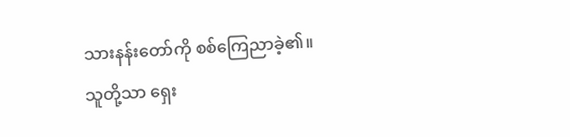သားနန်းတော်ကို စစ်ကြေညာခဲ့၏။
သူတို့သာ ရှေး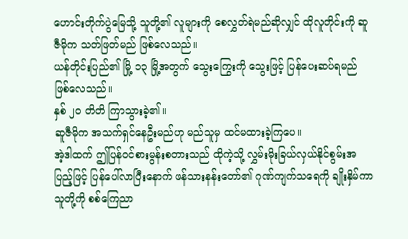ဟောင်းတိုက်ပွဲမြေသို့ သူတို့၏ လူများကို စေလွှတ်ရဲမည်ဆိုလျှင် ထိုလူတိုင်းကို ဆူဇီမိုက သတ်ဖြတ်မည် ဖြစ်လေသည်။
ယန်တိုင်းပြည်၏ မြို့ ၁၃ မြို့အတွက် သွေးကြွေးကို သွေးဖြင့် ပြန်ပေးဆပ်ရမည် ဖြစ်လေသည်။
နှစ် ၂၀ တိတိ ကြာသွားခဲ့၏။
ဆူဇီမိုက အသက်ရှင်နေဦးမည်ဟု မည်သူမှ ထင်မထားခဲ့ကြပေ။
အဲ့ဒါထက် ဤပြန်ဝင်စားမွန်းစတားသည် ထိုကဲ့သို့ လွှမ်းမိုးခြယ်လှယ်နိုင်စွမ်းအပြည့်ဖြင့် ပြန်ပေါ်လာပြီးနောက် ဖန်သားနန်းတော်၏ ဂုဏ်ကျက်သရေကို ချိုးနှိမ်ကာ သူတို့ကို စစ်ကြေညာ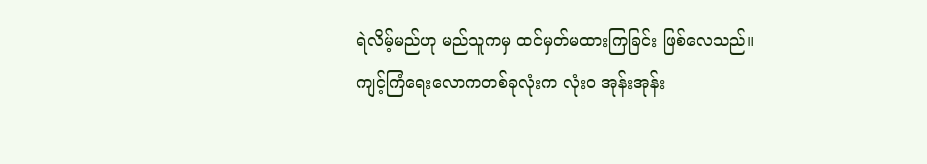ရဲလိမ့်မည်ဟု မည်သူကမှ ထင်မှတ်မထားကြခြင်း ဖြစ်လေသည်။
ကျင့်ကြံရေးလောကတစ်ခုလုံးက လုံးဝ အုန်းအုန်း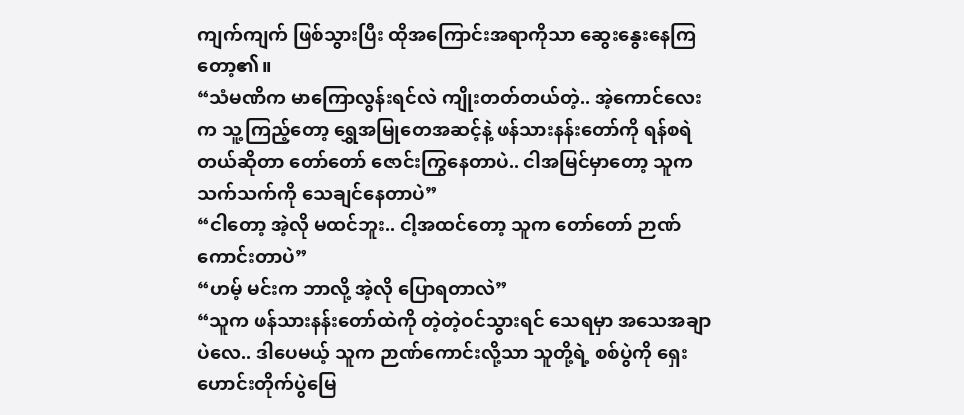ကျက်ကျက် ဖြစ်သွားပြီး ထိုအကြောင်းအရာကိုသာ ဆွေးနွေးနေကြတော့၏။
“သံမဏိက မာကြောလွန်းရင်လဲ ကျိုးတတ်တယ်တဲ့.. အဲ့ကောင်လေးက သူ့ကြည့်တော့ ရွှေအမြုတေအဆင့်နဲ့ ဖန်သားနန်းတော်ကို ရန်စရဲတယ်ဆိုတာ တော်တော် ဇောင်းကြွနေတာပဲ.. ငါအမြင်မှာတော့ သူက သက်သက်ကို သေချင်နေတာပဲ”
“ငါတော့ အဲ့လို မထင်ဘူး.. ငါ့အထင်တော့ သူက တော်တော် ဉာဏ်ကောင်းတာပဲ”
“ဟမ့် မင်းက ဘာလို့ အဲ့လို ပြောရတာလဲ”
“သူက ဖန်သားနန်းတော်ထဲကို တဲ့တဲ့ဝင်သွားရင် သေရမှာ အသေအချာပဲလေ.. ဒါပေမယ့် သူက ဉာဏ်ကောင်းလို့သာ သူတို့ရဲ့ စစ်ပွဲကို ရှေးဟောင်းတိုက်ပွဲမြေ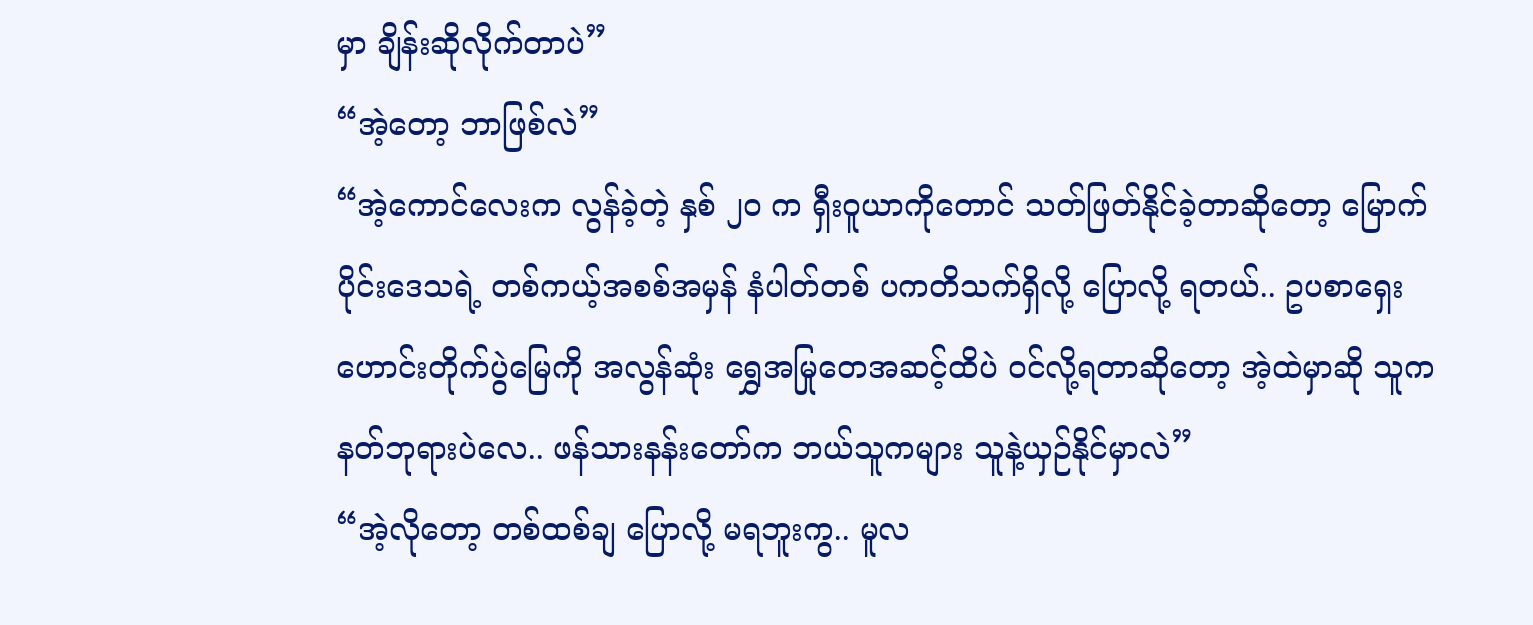မှာ ချိန်းဆိုလိုက်တာပဲ”
“အဲ့တော့ ဘာဖြစ်လဲ”
“အဲ့ကောင်လေးက လွန်ခဲ့တဲ့ နှစ် ၂၀ က ရှီးဝူယာကိုတောင် သတ်ဖြတ်နိုင်ခဲ့တာဆိုတော့ မြောက်ပိုင်းဒေသရဲ့ တစ်ကယ့်အစစ်အမှန် နံပါတ်တစ် ပကတိသက်ရှိလို့ ပြောလို့ ရတယ်.. ဥပစာရှေးဟောင်းတိုက်ပွဲမြေကို အလွန်ဆုံး ရွှေအမြုတေအဆင့်ထိပဲ ဝင်လို့ရတာဆိုတော့ အဲ့ထဲမှာဆို သူက နတ်ဘုရားပဲလေ.. ဖန်သားနန်းတော်က ဘယ်သူကများ သူနဲ့ယှဉ်နိုင်မှာလဲ”
“အဲ့လိုတော့ တစ်ထစ်ချ ပြောလို့ မရဘူးကွ.. မူလ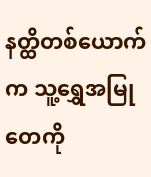နတ္ထိတစ်ယောက်က သူ့ရွှေအမြုတေကို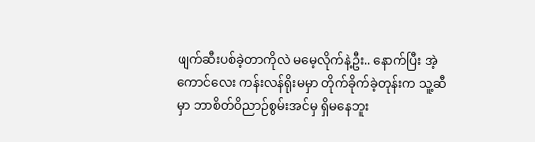ဖျက်ဆီးပစ်ခဲ့တာကိုလဲ မမေ့လိုက်နဲ့ဦး.. နောက်ပြီး အဲ့ကောင်လေး ကန်းလန်ရိုးမမှာ တိုက်ခိုက်ခဲ့တုန်းက သူ့ဆီမှာ ဘာစိတ်ဝိညာဉ်စွမ်းအင်မှ ရှိမနေဘူး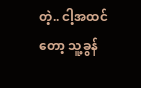တဲ့.. ငါ့အထင်တော့ သူ့ခွန်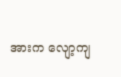အားက လျော့ကျ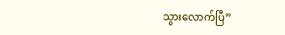သွားလောက်ပြီ”